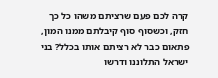קרה לכם פעם שרציתם משהו כל כך חזק, וכשסוף סוף קיבלתם ממנו המון, פתאום כבר לא רציתם אותו בכלל? בני ישראל התלוננו ודרשו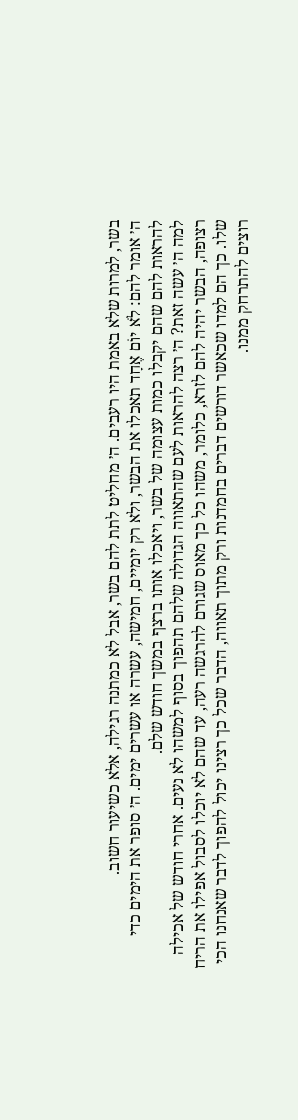בשר, למרות שלא באמת היו רעבים. ה׳ מחליט לתת להם בשר, אבל לא כמתנה רגילה, אלא כשיעור חשוב.
ה׳ אומר להם: לֹא יוֹם אֶחָד תאכלו את הבשר, ולא רק יומיים, חמישה, עשרה או עשרים ימים. ה׳ סופר את הימים כדי להראות להם שהם יקבלו כמות עצומה של בשר, ויאכלו אותו ברצף במשך חודש שלם.
למה ה׳ עשה זאת? ה׳ רצה להראות לעם שהתאווה הגדולה שלהם תהפוך בסוף למשהו לא נעים. אחרי חודש של אכילה רצופה, הבשר יהיה להם לזרא, כלומר, משהו כל כך מאוס שגורם להרגשה רעה, עד שהם לא יוכלו לסבול אפילו את הריח שלו. כך הם למדו שכאשר דורשים דברים בחמדנות ורק מתוך תאווה, הדבר שכל כך רצינו יכול להפוך לדבר שאנחנו הכי רוצים להתרחק ממנו.